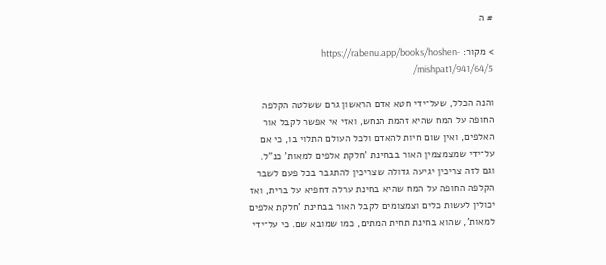# ה

> מקור: https://rabenu.app/books/hoshen-mishpat1/941/64/5/

והנה הכלל, שעל־ידי חטא אדם הראשון גרם ששלטה הקלפה החופה על המח שהיא זהמת הנחש, ואזי אי אפשר לקבל אור האלפים, ואין שום חיות להאדם ולכל העולם התלוי בו, כי אם על־ידי שמצמצמין האור בבחינת 'חלקת אלפים למאות' כנ"ל. וגם לזה צריכין יגיעה גדולה שצריכין להתגבר בכל פעם לשבר הקלפה החופה על המח שהיא בחינת ערלה דחפיא על ברית, ואז יכולין לעשות כלים וצמצומים לקבל האור בבחינת 'חלקת אלפים למאות', שהוא בחינת תחית המתים, כמו שמובא שם. כי על־ידי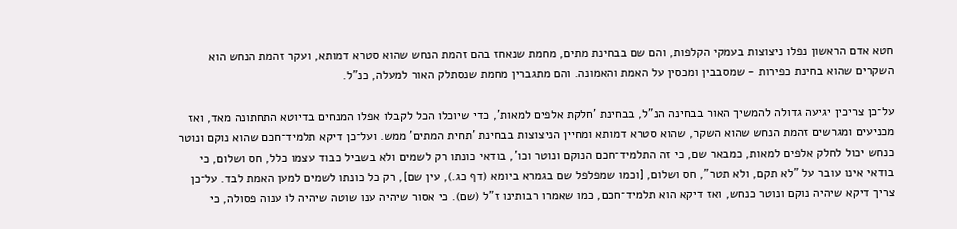חטא אדם הראשון נפלו ניצוצות בעמקי הקלפות, והם שם בבחינת מתים, מחמת שנאחז בהם זהמת הנחש שהוא סטרא דמותא, ועקר זהמת הנחש הוא השקרים שהוא בחינת כפירות - שמסבבין ומכסין על האמת והאמונה. והם מתגברין מחמת שנסתלק האור למעלה, כנ"ל.

על־כן צריכין יגיעה גדולה להמשיך האור בבחינה הנ"ל, בבחינת 'חלקת אלפים למאות', כדי שיוכלו הכל לקבלו אפלו המנחים בדיוטא התחתונה מאד, ואז מכניעים ומגרשים זהמת הנחש שהוא השקר, שהוא סטרא דמותא ומחיין הניצוצות בבחינת 'תחית המתים' ממש. ועל־כן דיקא תלמיד־חכם שהוא נוקם ונוטר כנחש יכול לחלק אלפים למאות, כמבאר שם, כי זה התלמיד־חכם הנוקם ונוטר וכו', בודאי כונתו רק לשמים ולא בשביל כבוד עצמו כלל, חס ושלום, כי בודאי אינו עובר על "לא תקם, ולא תטר", חס ושלום, [וכמו שמפלפל שם בגמרא ביומא (דף כג.), עין שם], רק כל כונתו לשמים למען האמת לבד. על־כן צריך דיקא שיהיה נוקם ונוטר כנחש, ואז דיקא הוא תלמיד־חכם, כמו שאמרו רבותינו ז"ל (שם). כי אסור שיהיה ענו שוטה שיהיה לו ענוה פסולה, כי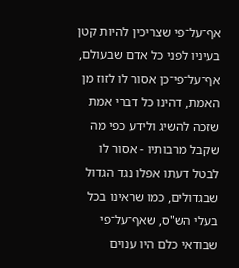אף־על־פי שצריכין להיות קטן בעיניו לפני כל אדם שבעולם, אף־על־פי־כן אסור לו לזוז מן האמת, דהינו כל דברי אמת שזכה להשיג ולידע כפי מה שקבל מרבותיו - אסור לו לבטל דעתו אפלו נגד הגדול שבגדולים, כמו שראינו בכל בעלי הש"ס, שאף־על־פי שבודאי כלם היו ענוים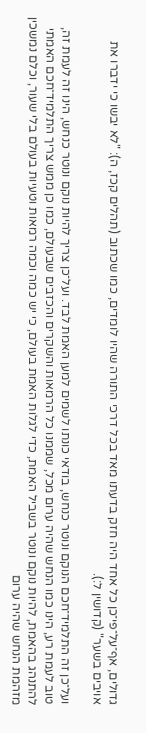גדולים, אף־על־פי־כן כל אחד היה חזק בדעתו מאד בכל דרכי התורה שהיו לומדים, כמו שכתוב (תהלים קכז, ה): "לא יבשו כי ידברו את אויבים בשער" (קדושין ל:).

ועל־כן זה התלמיד־חכם הנוקם ונוטר כנחש, בודאי כונתו לשמים למען האמת לבד. ועל־כן צריך להיות נוקם ונוטר כנחש, הינו זה לעמת זה, טוב לעמת רע, הינו כמו הנחש שהיה ערום מכל, שממנו כל הרמאות והשקרים והכזבים שבעולם, כמו כן ממש צריך התלמיד־חכם האמתי להתנהג בהאמת, להיות נוקם ונוטר בשביל האמת, כדי לגלות האמת בעולם, כי יש כמה וכמה רמאות וטעיות בעולם בלי שעור, וכלם נמשכין מזהמת הנחש שהיה ערום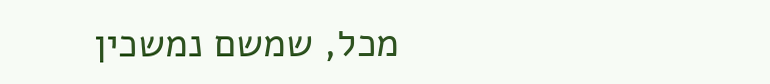מכל, שמשם נמשכין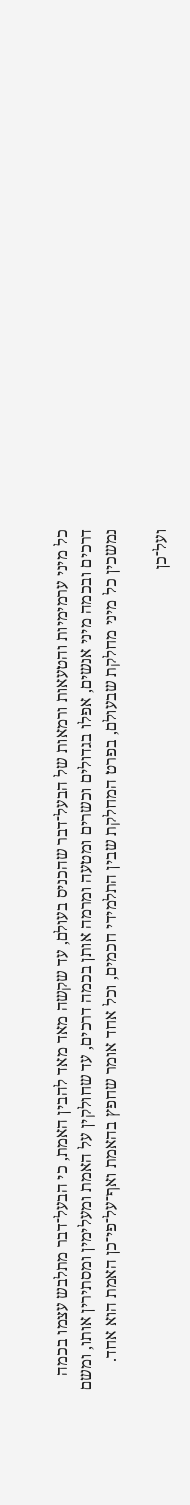כל מיני ערמימיות והטעאות ורמאות של הבעל־דבר שהכניס בעולם, עד שקשה מאד מאד להבין האמת, כי הבעל־דבר מתלבש עצמו בכמה דרכים ובכמה מיני אנשים, אפלו בגדולים וכשרים ומטעה ומרמה אותן בכמה דרכים, עד שחולקין על האמת ומעלימין ומסתירין אותו, ומשם נמשכין כל מיני מחלקת שבעולם, בפרט המחלקת שבין התלמידי חכמים, וכל אחד אומר שחפץ בהאמת ואף־על־פי־כן האמת הוא אחד.

ועל־כן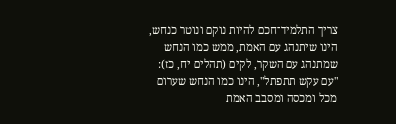צריך התלמיד־חכם להיות נוקם ונוטר כנחש, הינו שיתנהג עם האמת, ממש כמו הנחש שמתנהג עם השקר, לקים (תהלים יח, כז): "עם עקש תתפתל", הינו כמו הנחש שערום מכל ומכסה ומסבב האמת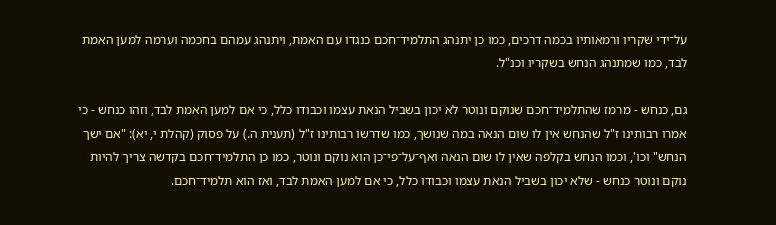על־ידי שקריו ורמאותיו בכמה דרכים, כמו כן יתנהג התלמיד־חכם כנגדו עם האמת, ויתנהג עמהם בחכמה וערמה למען האמת לבד, כמו שמתנהג הנחש בשקריו וכנ"ל.

גם, כנחש - מרמז שהתלמיד־חכם שנוקם ונוטר לא יכון בשביל הנאת עצמו וכבודו כלל, כי אם למען האמת לבד, וזהו כנחש - כי אמרו רבותינו ז"ל שהנחש אין לו שום הנאה במה שנושך, כמו שדרשו רבותינו ז"ל (תענית ה.) על פסוק (קהלת י, יא): "אם ישך הנחש" וכו', וכמו הנחש בקלפה שאין לו שום הנאה ואף־על־פי־כן הוא נוקם ונוטר, כמו כן התלמיד־חכם בקדשה צריך להיות נוקם ונוטר כנחש - שלא יכון בשביל הנאת עצמו וכבודו כלל, כי אם למען האמת לבד, ואז הוא תלמיד־חכם.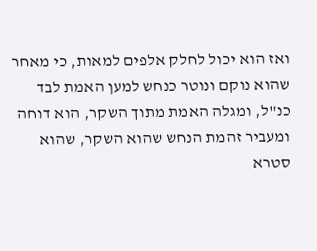ואז הוא יכול לחלק אלפים למאות, כי מאחר שהוא נוקם ונוטר כנחש למען האמת לבד כנ"ל, ומגלה האמת מתוך השקר, הוא דוחה ומעביר זהמת הנחש שהוא השקר, שהוא סטרא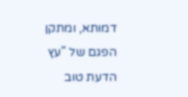דמותא, ומתקן הפגם של "עץ הדעת טוב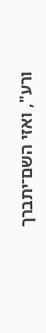ורע", ואזי השם־יתברך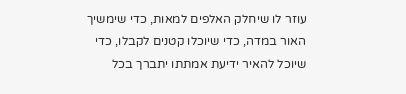עוזר לו שיחלק האלפים למאות, כדי שימשיך האור במדה, כדי שיוכלו קטנים לקבלו, כדי שיוכל להאיר ידיעת אמתתו יתברך בכל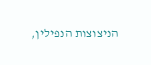הניצוצות הנפילין,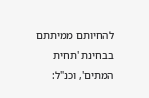להחיותם ממיתתם בבחינת 'תחית המתים', וכנ"ל: